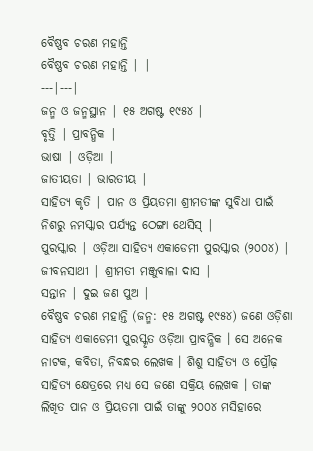ବୈଷ୍ଣବ ଚରଣ ମହାନ୍ତି
ବୈଷ୍ଣବ ଚରଣ ମହାନ୍ତି | |
---|---|
ଜନ୍ମ ଓ ଜନ୍ମସ୍ଥାନ | ୧୫ ଅଗଷ୍ଟ ୧୯୫୪ |
ବୃତ୍ତି | ପ୍ରାବନ୍ଧିକ |
ଭାଷା | ଓଡ଼ିଆ |
ଜାତୀୟତା | ଭାରତୀୟ |
ସାହିତ୍ୟ କୃତି | ପାନ ଓ ପ୍ରିୟତମା ଶ୍ରୀମତୀଙ୍କ ସୁବିଧା ପାଇଁ ନିଶରୁ ନମସ୍କାର ପର୍ଯ୍ୟନ୍ତ ଠେଙ୍ଗା ଥେସିସ୍ |
ପୁରସ୍କାର | ଓଡ଼ିଆ ସାହିତ୍ୟ ଏକାଡେମୀ ପୁରସ୍କାର (୨୦୦୪) |
ଜୀବନସାଥୀ | ଶ୍ରୀମତୀ ମଞ୍ଜୁବାଳା ଦାସ |
ସନ୍ତାନ | ଦୁଇ ଜଣ ପୁଅ |
ବୈଷ୍ଣବ ଚରଣ ମହାନ୍ତି (ଜନ୍ମ: ୧୫ ଅଗଷ୍ଟ ୧୯୫୪) ଜଣେ ଓଡ଼ିଶା ସାହିତ୍ୟ ଏକାଡେମୀ ପୁରସ୍କୃତ ଓଡ଼ିଆ ପ୍ରାବନ୍ଧିକ । ସେ ଅନେକ ନାଟକ, କବିତା, ନିବନ୍ଧର ଲେଖକ । ଶିଶୁ ସାହିତ୍ୟ ଓ ପ୍ରୌଢ଼ ସାହିତ୍ୟ କ୍ଷେତ୍ରରେ ମଧ୍ୟ ସେ ଜଣେ ସକ୍ରିୟ ଲେଖକ । ତାଙ୍କ ଲିଖିତ ପାନ ଓ ପ୍ରିୟତମା ପାଇଁ ତାଙ୍କୁ ୨୦୦୪ ମସିହାରେ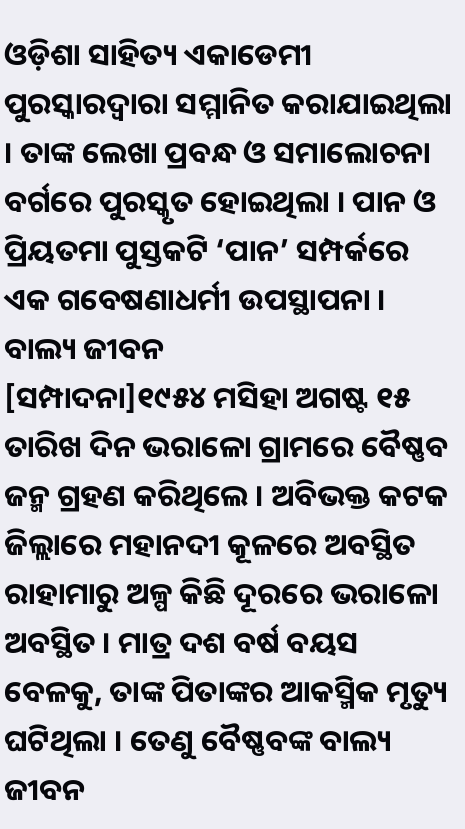ଓଡ଼ିଶା ସାହିତ୍ୟ ଏକାଡେମୀ ପୁରସ୍କାରଦ୍ୱାରା ସମ୍ମାନିତ କରାଯାଇଥିଲା । ତାଙ୍କ ଲେଖା ପ୍ରବନ୍ଧ ଓ ସମାଲୋଚନା ବର୍ଗରେ ପୁରସ୍କୃତ ହୋଇଥିଲା । ପାନ ଓ ପ୍ରିୟତମା ପୁସ୍ତକଟି ‘ପାନ’ ସମ୍ପର୍କରେ ଏକ ଗବେଷଣାଧର୍ମୀ ଉପସ୍ଥାପନା ।
ବାଲ୍ୟ ଜୀବନ
[ସମ୍ପାଦନା]୧୯୫୪ ମସିହା ଅଗଷ୍ଟ ୧୫ ତାରିଖ ଦିନ ଭରାଳୋ ଗ୍ରାମରେ ବୈଷ୍ଣବ ଜନ୍ମ ଗ୍ରହଣ କରିଥିଲେ । ଅବିଭକ୍ତ କଟକ ଜିଲ୍ଲାରେ ମହାନଦୀ କୂଳରେ ଅବସ୍ଥିତ ରାହାମାରୁ ଅଳ୍ପ କିଛି ଦୂରରେ ଭରାଳୋ ଅବସ୍ଥିତ । ମାତ୍ର ଦଶ ବର୍ଷ ବୟସ ବେଳକୁ, ତାଙ୍କ ପିତାଙ୍କର ଆକସ୍ମିକ ମୃତ୍ୟୁ ଘଟିଥିଲା । ତେଣୁ ବୈଷ୍ଣବଙ୍କ ବାଲ୍ୟ ଜୀବନ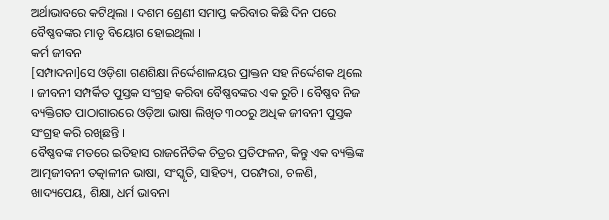ଅର୍ଥାଭାବରେ କଟିଥିଲା । ଦଶମ ଶ୍ରେଣୀ ସମାପ୍ତ କରିବାର କିଛି ଦିନ ପରେ ବୈଷ୍ଣବଙ୍କର ମାତୃ ବିୟୋଗ ହୋଇଥିଲା ।
କର୍ମ ଜୀବନ
[ସମ୍ପାଦନା]ସେ ଓଡ଼ିଶା ଗଣଶିକ୍ଷା ନିର୍ଦ୍ଦେଶାଳୟର ପ୍ରାକ୍ତନ ସହ ନିର୍ଦ୍ଦେଶକ ଥିଲେ । ଜୀବନୀ ସମ୍ପର୍କିତ ପୁସ୍ତକ ସଂଗ୍ରହ କରିବା ବୈଷ୍ଣବଙ୍କର ଏକ ରୁଚି । ବୈଷ୍ଣବ ନିଜ ବ୍ୟକ୍ତିଗତ ପାଠାଗାରରେ ଓଡ଼ିଆ ଭାଷା ଲିଖିତ ୩୦୦ରୁ ଅଧିକ ଜୀବନୀ ପୁସ୍ତକ ସଂଗ୍ରହ କରି ରଖିଛନ୍ତି ।
ବୈଷ୍ଣବଙ୍କ ମତରେ ଇତିହାସ ରାଜନୈତିକ ଚିତ୍ରର ପ୍ରତିଫଳନ, କିନ୍ତୁ ଏକ ବ୍ୟକ୍ତିଙ୍କ ଆତ୍ମଜୀବନୀ ତତ୍କାଳୀନ ଭାଷା, ସଂସ୍କୃତି, ସାହିତ୍ୟ, ପରମ୍ପରା, ଚଳଣି, ଖାଦ୍ୟପେୟ, ଶିକ୍ଷା, ଧର୍ମ ଭାବନା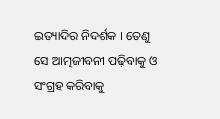ଇତ୍ୟାଦିର ନିଦର୍ଶକ । ତେଣୁ ସେ ଆତ୍ମଜୀବନୀ ପଢ଼ିବାକୁ ଓ ସଂଗ୍ରହ କରିବାକୁ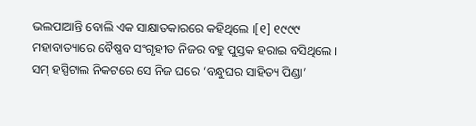ଭଲପାଆନ୍ତି ବୋଲି ଏକ ସାକ୍ଷାତକାରରେ କହିଥିଲେ ।[୧] ୧୯୯୯ ମହାବାତ୍ୟାରେ ବୈଷ୍ଣବ ସଂଗୃହୀତ ନିଜର ବହୁ ପୁସ୍ତକ ହରାଇ ବସିଥିଲେ । ସମ୍ ହସ୍ପିଟାଲ ନିକଟରେ ସେ ନିଜ ଘରେ ‘ବନ୍ଧୁଘର ସାହିତ୍ୟ ପିଣ୍ଡା’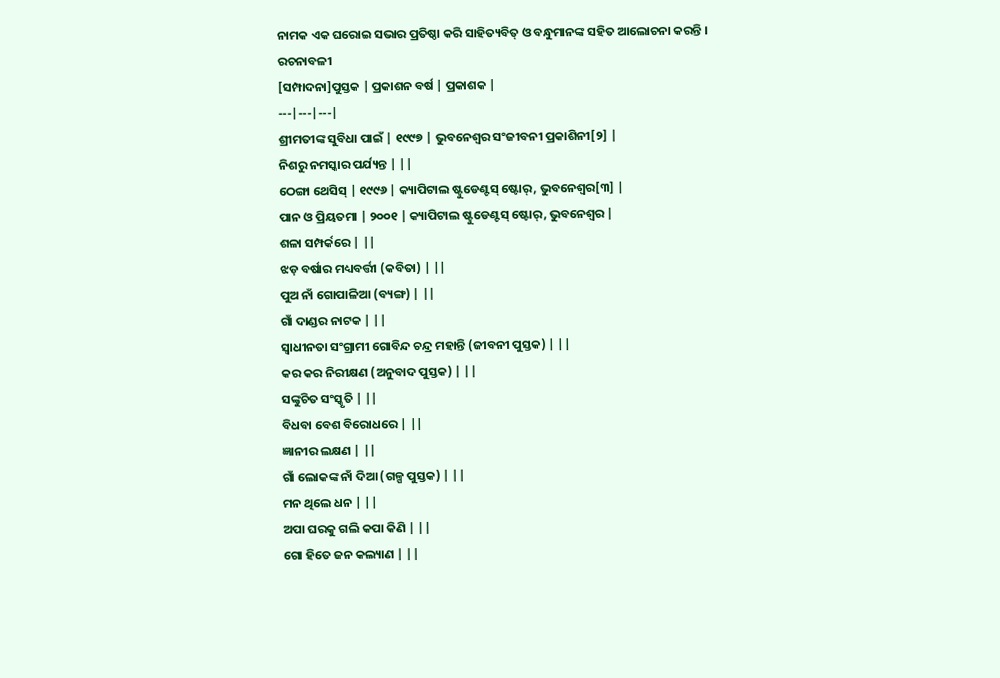ନାମକ ଏକ ଘରୋଇ ସଭାର ପ୍ରତିଷ୍ଠା କରି ସାହିତ୍ୟବିତ୍ ଓ ବନ୍ଧୁମାନଙ୍କ ସହିତ ଆଲୋଚନା କରନ୍ତି ।
ରଚନାବଳୀ
[ସମ୍ପାଦନା]ପୁସ୍ତକ | ପ୍ରକାଶନ ବର୍ଷ | ପ୍ରକାଶକ |
---|---|---|
ଶ୍ରୀମତୀଙ୍କ ସୁବିଧା ପାଇଁ | ୧୯୯୭ | ଭୁବନେଶ୍ୱର ସଂଜୀବନୀ ପ୍ରକାଶିନୀ[୨] |
ନିଶରୁ ନମସ୍କାର ପର୍ଯ୍ୟନ୍ତ | ||
ଠେଙ୍ଗା ଥେସିସ୍ | ୧୯୯୬ | କ୍ୟାପିଟାଲ ଷ୍ଟୁଡେଣ୍ଟସ୍ ଷ୍ଟୋର୍, ଭୁବନେଶ୍ୱର[୩] |
ପାନ ଓ ପ୍ରିୟତମା | ୨୦୦୧ | କ୍ୟାପିଟାଲ ଷ୍ଟୁଡେଣ୍ଟସ୍ ଷ୍ଟୋର୍, ଭୁବନେଶ୍ୱର |
ଶଳା ସମ୍ପର୍କରେ | ||
ଝଡ଼ ବର୍ଷାର ମଧ୍ୟବର୍ତ୍ତୀ (କବିତା) | ||
ପୁଅ ନାଁ ଗୋପାଳିଆ (ବ୍ୟଙ୍ଗ) | ||
ଗାଁ ଦାଣ୍ଡର ନାଟକ | ||
ସ୍ୱାଧୀନତା ସଂଗ୍ରାମୀ ଗୋବିନ୍ଦ ଚନ୍ଦ୍ର ମହାନ୍ତି (ଜୀବନୀ ପୁସ୍ତକ) | ||
କର କର ନିରୀକ୍ଷଣ (ଅନୁବାଦ ପୁସ୍ତକ) | ||
ସଙ୍କୁଚିତ ସଂସ୍କୃତି | ||
ବିଧବା ବେଶ ବିରୋଧରେ | ||
ଜ୍ଞାନୀର ଲକ୍ଷଣ | ||
ଗାଁ ଲୋକଙ୍କ ନାଁ ଦିଆ (ଗଳ୍ପ ପୁସ୍ତକ) | ||
ମନ ଥିଲେ ଧନ | ||
ଅପା ଘରକୁ ଗଲି କପା କିଣି | ||
ଗୋ ହିତେ ଜନ କଲ୍ୟାଣ | ||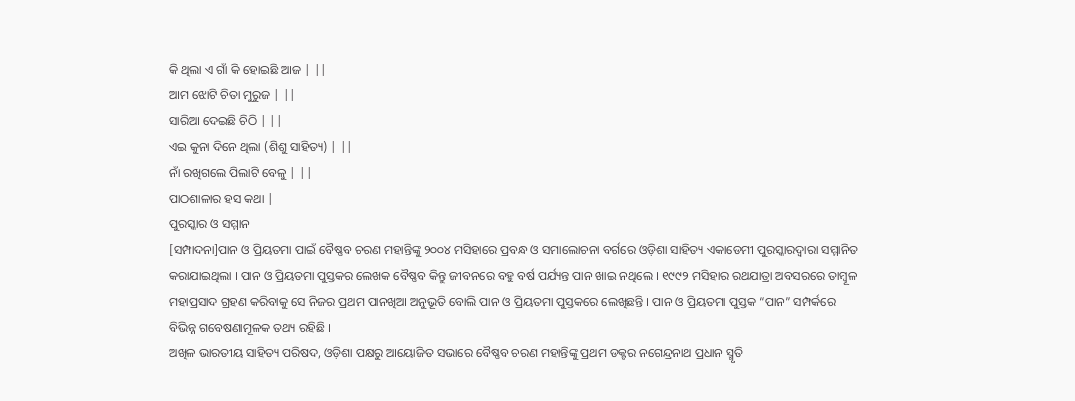କି ଥିଲା ଏ ଗାଁ କି ହୋଇଛି ଆଜ | ||
ଆମ ଝୋଟି ଚିତା ମୁରୁଜ | ||
ସାରିଆ ଦେଇଛି ଚିଠି | ||
ଏଇ କୁନା ଦିନେ ଥିଲା (ଶିଶୁ ସାହିତ୍ୟ) | ||
ନାଁ ରଖିଗଲେ ପିଲାଟି ବେଳୁ | ||
ପାଠଶାଳାର ହସ କଥା |
ପୁରସ୍କାର ଓ ସମ୍ମାନ
[ସମ୍ପାଦନା]ପାନ ଓ ପ୍ରିୟତମା ପାଇଁ ବୈଷ୍ଣବ ଚରଣ ମହାନ୍ତିଙ୍କୁ ୨୦୦୪ ମସିହାରେ ପ୍ରବନ୍ଧ ଓ ସମାଲୋଚନା ବର୍ଗରେ ଓଡ଼ିଶା ସାହିତ୍ୟ ଏକାଡେମୀ ପୁରସ୍କାରଦ୍ୱାରା ସମ୍ମାନିତ କରାଯାଇଥିଲା । ପାନ ଓ ପ୍ରିୟତମା ପୁସ୍ତକର ଲେଖକ ବୈଷ୍ଣବ କିନ୍ତୁ ଜୀବନରେ ବହୁ ବର୍ଷ ପର୍ଯ୍ୟନ୍ତ ପାନ ଖାଇ ନଥିଲେ । ୧୯୯୨ ମସିହାର ରଥଯାତ୍ରା ଅବସରରେ ତାମ୍ବୂଳ ମହାପ୍ରସାଦ ଗ୍ରହଣ କରିବାକୁ ସେ ନିଜର ପ୍ରଥମ ପାନଖିଆ ଅନୁଭୂତି ବୋଲି ପାନ ଓ ପ୍ରିୟତମା ପୁସ୍ତକରେ ଲେଖିଛନ୍ତି । ପାନ ଓ ପ୍ରିୟତମା ପୁସ୍ତକ “ପାନ” ସମ୍ପର୍କରେ ବିଭିନ୍ନ ଗବେଷଣାମୂଳକ ତଥ୍ୟ ରହିଛି ।
ଅଖିଳ ଭାରତୀୟ ସାହିତ୍ୟ ପରିଷଦ, ଓଡ଼ିଶା ପକ୍ଷରୁ ଆୟୋଜିତ ସଭାରେ ବୈଷ୍ଣବ ଚରଣ ମହାନ୍ତିଙ୍କୁ ପ୍ରଥମ ଡକ୍ଟର ନଗେନ୍ଦ୍ରନାଥ ପ୍ରଧାନ ସ୍ମୃତି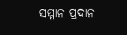ସମ୍ମାନ ପ୍ରଦାନ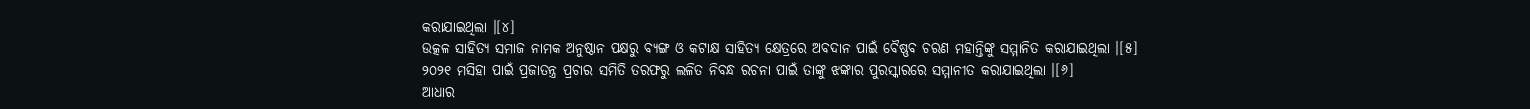କରାଯାଇଥିଲା ।[୪]
ଉତ୍କଳ ସାହିତ୍ୟ ସମାଜ ନାମକ ଅନୁଷ୍ଠାନ ପକ୍ଷରୁ ବ୍ୟଙ୍ଗ ଓ କଟାକ୍ଷ ସାହିତ୍ୟ କ୍ଷେତ୍ରରେ ଅବଦାନ ପାଇଁ ବୈଷ୍ଣବ ଚରଣ ମହାନ୍ତିଙ୍କୁ ସମ୍ମାନିତ କରାଯାଇଥିଲା ।[୫]
୨୦୨୧ ମସିହା ପାଇଁ ପ୍ରଜାତନ୍ତ୍ର ପ୍ରଚାର ସମିତି ତରଫରୁ ଲଳିତ ନିବନ୍ଧ ରଚନା ପାଇଁ ତାଙ୍କୁ ଝଙ୍କାର ପୁରସ୍କାରରେ ସମ୍ମାନୀତ କରାଯାଇଥିଲା ।[୬]
ଆଧାର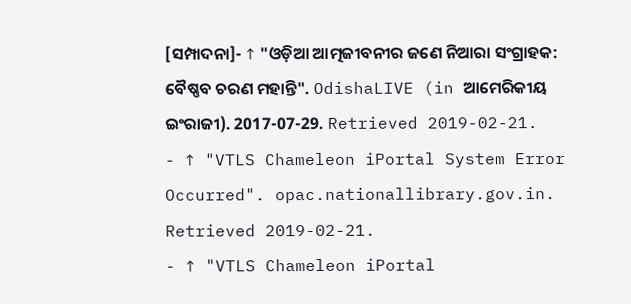[ସମ୍ପାଦନା]- ↑ "ଓଡ଼ିଆ ଆତ୍ମଜୀବନୀର ଜଣେ ନିଆରା ସଂଗ୍ରାହକ: ବୈଷ୍ଣବ ଚରଣ ମହାନ୍ତି". OdishaLIVE (in ଆମେରିକୀୟ ଇଂରାଜୀ). 2017-07-29. Retrieved 2019-02-21.
- ↑ "VTLS Chameleon iPortal System Error Occurred". opac.nationallibrary.gov.in. Retrieved 2019-02-21.
- ↑ "VTLS Chameleon iPortal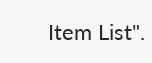Item List".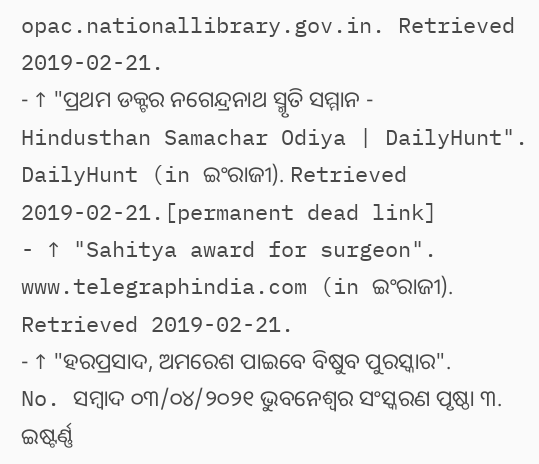opac.nationallibrary.gov.in. Retrieved 2019-02-21.
- ↑ "ପ୍ରଥମ ଡକ୍ଟର ନଗେନ୍ଦ୍ରନାଥ ସ୍ମୃତି ସମ୍ମାନ - Hindusthan Samachar Odiya | DailyHunt". DailyHunt (in ଇଂରାଜୀ). Retrieved 2019-02-21.[permanent dead link]
- ↑ "Sahitya award for surgeon". www.telegraphindia.com (in ଇଂରାଜୀ). Retrieved 2019-02-21.
- ↑ "ହରପ୍ରସାଦ, ଅମରେଶ ପାଇବେ ବିଷୁବ ପୁରସ୍କାର". No. ସମ୍ବାଦ ୦୩/୦୪/୨୦୨୧ ଭୁବନେଶ୍ୱର ସଂସ୍କରଣ ପୃଷ୍ଠା ୩. ଇଷ୍ଟର୍ଣ୍ଣ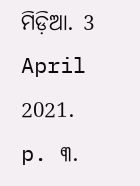ମିଡ଼ିଆ. 3 April 2021. p. ୩.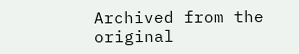Archived from the original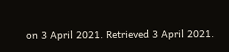on 3 April 2021. Retrieved 3 April 2021.